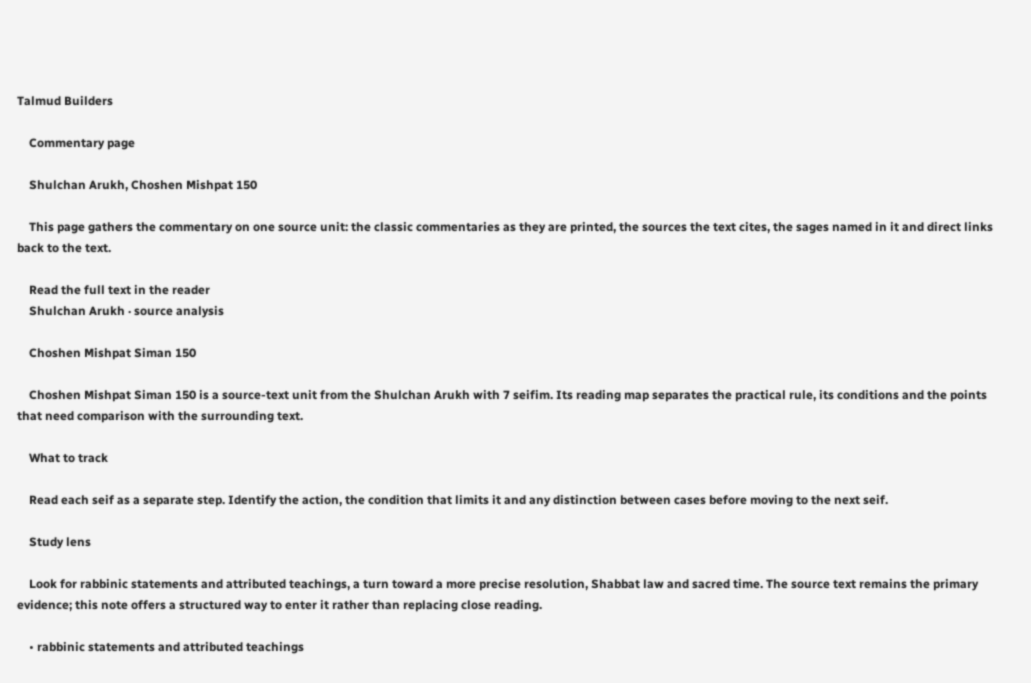Talmud Builders

    Commentary page

    Shulchan Arukh, Choshen Mishpat 150

    This page gathers the commentary on one source unit: the classic commentaries as they are printed, the sources the text cites, the sages named in it and direct links back to the text.

    Read the full text in the reader
    Shulchan Arukh · source analysis

    Choshen Mishpat Siman 150

    Choshen Mishpat Siman 150 is a source-text unit from the Shulchan Arukh with 7 seifim. Its reading map separates the practical rule, its conditions and the points that need comparison with the surrounding text.

    What to track

    Read each seif as a separate step. Identify the action, the condition that limits it and any distinction between cases before moving to the next seif.

    Study lens

    Look for rabbinic statements and attributed teachings, a turn toward a more precise resolution, Shabbat law and sacred time. The source text remains the primary evidence; this note offers a structured way to enter it rather than replacing close reading.

    • rabbinic statements and attributed teachings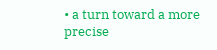• a turn toward a more precise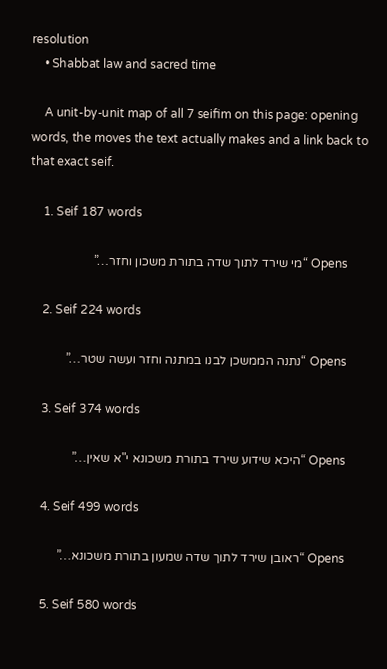resolution
    • Shabbat law and sacred time

    A unit-by-unit map of all 7 seifim on this page: opening words, the moves the text actually makes and a link back to that exact seif.

    1. Seif 187 words

      Opens “מי שירד לתוך שדה בתורת משכון וחזר…”

    2. Seif 224 words

      Opens “נתנה הממשכן לבנו במתנה וחזר ועשה שטר…”

    3. Seif 374 words

      Opens “היכא שידוע שירד בתורת משכונא י"א שאין…”

    4. Seif 499 words

      Opens “ראובן שירד לתוך שדה שמעון בתורת משכונא…”

    5. Seif 580 words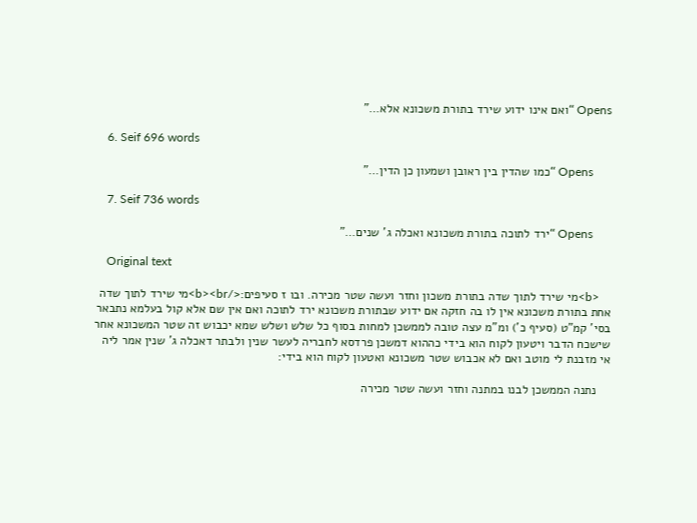Opens “ואם אינו ידוע שירד בתורת משכונא אלא…”

    6. Seif 696 words

      Opens “כמו שהדין בין ראובן ושמעון כן הדין…”

    7. Seif 736 words

      Opens “ירד לתוכה בתורת משכונא ואכלה ג' שנים…”

    Original text

    <b>מי שירד לתוך שדה בתורת משכון וחזר ועשה שטר מכירה. ובו ז סעיפים:</b><br>מי שירד לתוך שדה אחת בתורת משכונא אין לו בה חזקה אם ידוע שבתורת משכונא ירד לתוכה ואם אין שם אלא קול בעלמא נתבאר בסי' קמ"ט (סעיף כ') ומ"מ עצה טובה לממשכן למחות בסוף כל שלש ושלש שמא יכבוש זה שטר המשכונא אחר שישכח הדבר ויטעון לקוח הוא בידי כההוא דמשכן פרדסא לחבריה לעשר שנין ולבתר דאכלה ג' שנין אמר ליה אי מזבנת לי מוטב ואם לא אכבוש שטר משכונא ואטעון לקוח הוא בידי:

    נתנה הממשכן לבנו במתנה וחזר ועשה שטר מכירה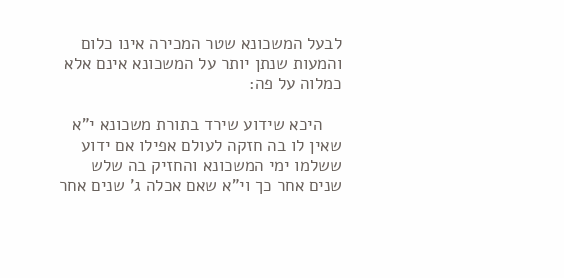לבעל המשכונא שטר המכירה אינו כלום והמעות שנתן יותר על המשכונא אינם אלא כמלוה על פה:

    היכא שידוע שירד בתורת משכונא י"א שאין לו בה חזקה לעולם אפילו אם ידוע ששלמו ימי המשכונא והחזיק בה שלש שנים אחר כך וי"א שאם אכלה ג' שנים אחר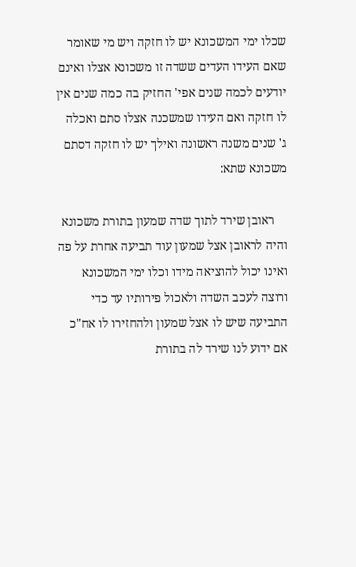שכלו ימי המשכונא יש לו חזקה ויש מי שאומר שאם העידו העדים ששדה זו משכונא אצלו ואינם יודעים לכמה שנים אפי' החזיק בה כמה שנים אין לו חזקה ואם העידו שמשכנה אצלו סתם ואכלה ג' שנים משנה ראשונה ואילך יש לו חזקה דסתם משכונא שתא:

    ראובן שירד לתוך שדה שמעון בתורת משכונא והיה לראובן אצל שמעון עוד תביעה אחרת על פה ואינו יכול להוציאה מידו וכלו ימי המשכונא ורוצה לעכב השדה ולאכול פירותיו עד כדי התביעה שיש לו אצל שמעון ולהחזירו לו אח"כ אם ידוע לנו שירד לה בתורת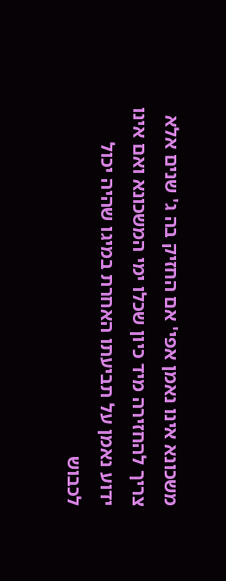משכונא אינו נאמן אפי' אם החזיק בה ג' שנים אלא צריך להחזירה מיד כיון שכלו ימי המשכונא ואם אינו ידוע נאמן על תביעתו האחרת במיגו שהיה יכול לכבוש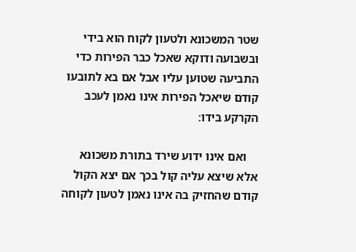שטר המשכונא ולטעון לקוח הוא בידי ובשבועה ודוקא שאכל כבר הפירות כדי התביעה שטוען עליו אבל אם בא לתובעו קודם שיאכל הפירות אינו נאמן לעכב הקרקע בידו:

    ואם אינו ידוע שירד בתורת משכונא אלא שיצא עליה קול בכך אם יצא הקול קודם שהחזיק בה אינו נאמן לטעון לקוחה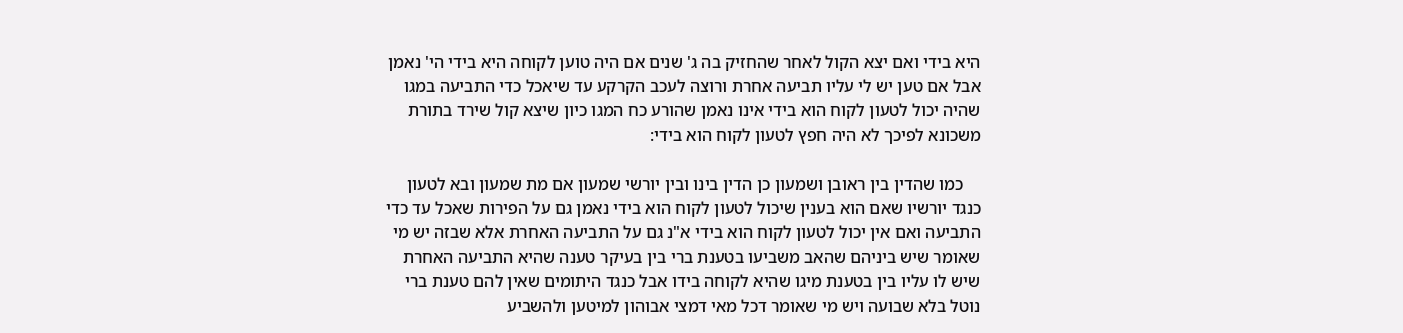היא בידי ואם יצא הקול לאחר שהחזיק בה ג' שנים אם היה טוען לקוחה היא בידי הי' נאמן אבל אם טען יש לי עליו תביעה אחרת ורוצה לעכב הקרקע עד שיאכל כדי התביעה במגו שהיה יכול לטעון לקוח הוא בידי אינו נאמן שהורע כח המגו כיון שיצא קול שירד בתורת משכונא לפיכך לא היה חפץ לטעון לקוח הוא בידי:

    כמו שהדין בין ראובן ושמעון כן הדין בינו ובין יורשי שמעון אם מת שמעון ובא לטעון כנגד יורשיו שאם הוא בענין שיכול לטעון לקוח הוא בידי נאמן גם על הפירות שאכל עד כדי התביעה ואם אין יכול לטעון לקוח הוא בידי א"נ גם על התביעה האחרת אלא שבזה יש מי שאומר שיש ביניהם שהאב משביעו בטענת ברי בין בעיקר טענה שהיא התביעה האחרת שיש לו עליו בין בטענת מיגו שהיא לקוחה בידו אבל כנגד היתומים שאין להם טענת ברי נוטל בלא שבועה ויש מי שאומר דכל מאי דמצי אבוהון למיטען ולהשביע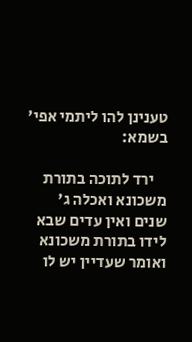טענינן להו ליתמי אפי' בשמא:

    ירד לתוכה בתורת משכונא ואכלה ג' שנים ואין עדים שבא לידו בתורת משכונא ואומר שעדיין יש לו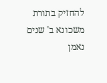להחזיק בתורת משכונא ב' שנים נאמן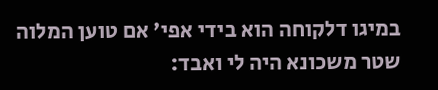במיגו דלקוחה הוא בידי אפי' אם טוען המלוה שטר משכונא היה לי ואבד: